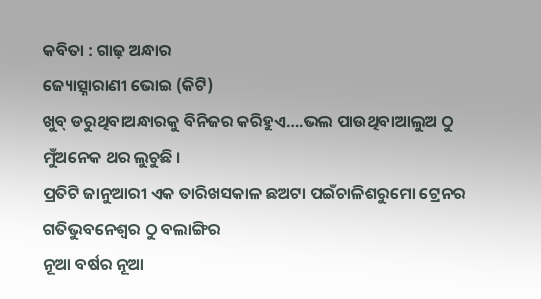କବିତା : ଗାଢ଼ ଅନ୍ଧାର
ଜ୍ୟୋତ୍ସ୍ନାରାଣୀ ଭୋଇ (କିଟି)
ଖୁବ୍ ଡରୁଥିବାଅନ୍ଧାରକୁ ବିନିଜର କରିହୁଏ….ଭଲ ପାଉଥିବାଆଲୁଅ ଠୁ ମୁଁଅନେକ ଥର ଲୁଚୁଛି ।
ପ୍ରତିଟି ଜାନୁଆରୀ ଏକ ତାରିଖସକାଳ ଛଅଟା ପଇଁଚାଳିଶରୁମୋ ଟ୍ରେନର ଗତିଭୁବନେଶ୍ୱର ଠୁ ବଲାଙ୍ଗିର
ନୂଆ ବର୍ଷର ନୂଆ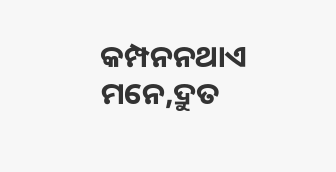କମ୍ପନନଥାଏ ମନେ,ଦ୍ରୁତ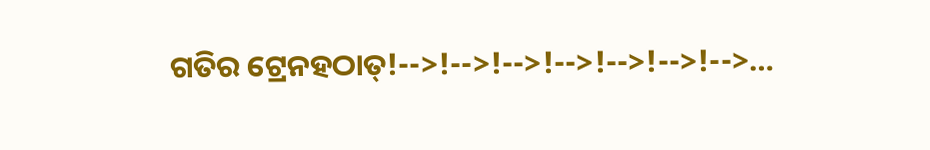ଗତିର ଟ୍ରେନହଠାତ୍!-->!-->!-->!-->!-->!-->!-->…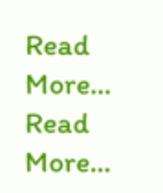Read More...
Read More...